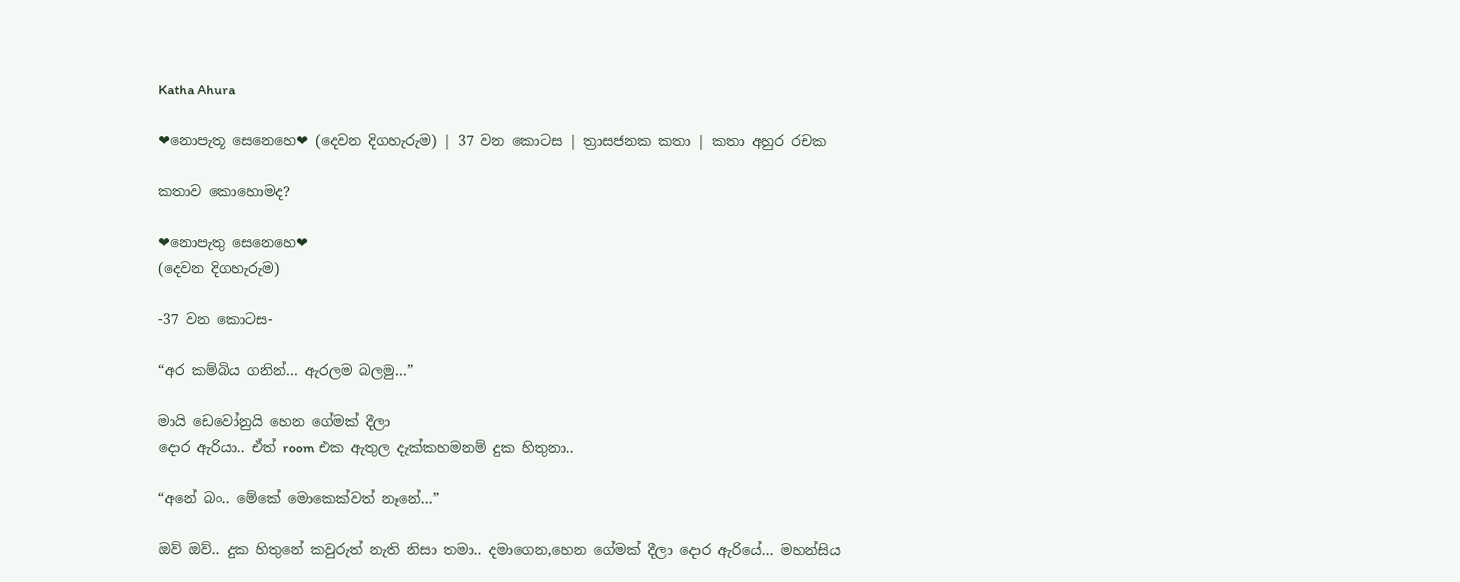Katha Ahura

❤නොපැතූ සෙනෙහෙ❤ (දෙවන දිගහැරුම) | 37 වන කොටස | ත්‍රාසජනක කතා | කතා අහුර රචක

කතාව කොහොමද?

❤නොපැතු සෙනෙහෙ❤
(දෙවන දිගහැරුම)

-37 වන කොටස-

“අර කම්බිය ගනින්… ඇරලම බලමු…”

මායි ඩෙවෝනුයි හෙන ගේමක් දීලා
දොර ඇරියා.. ඒත් room එක ඇතුල දැක්කහමනම් දුක හිතුනා..

“අනේ බං.. මේකේ මොකෙක්වත් නෑනේ…”

ඔව් ඔව්.. දුක හිතුනේ කවුරුත් නැති නිසා තමා.. දමාගෙන,හෙන ගේමක් දීලා දොර ඇරියේ… මහන්සිය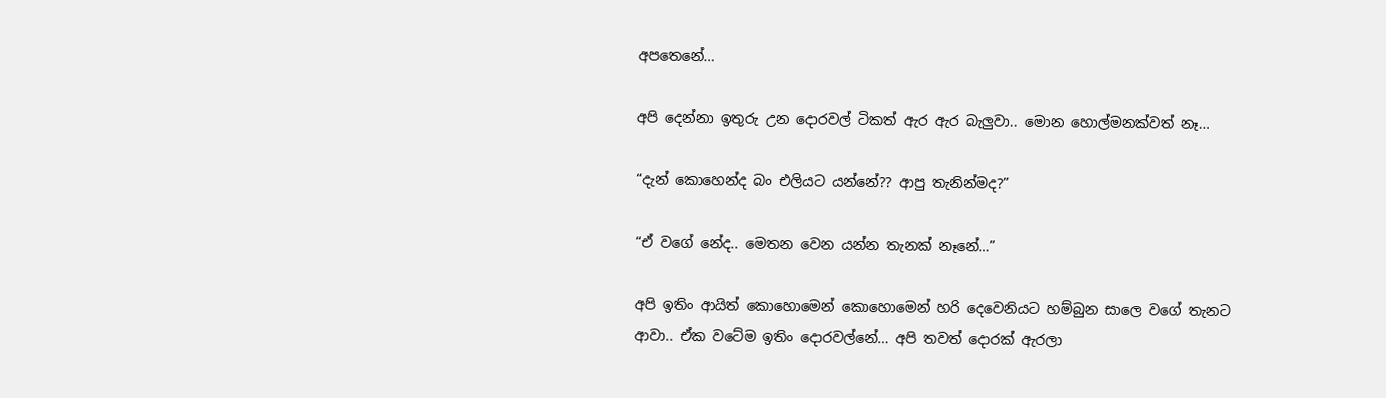අපතෙනේ…

අපි දෙන්නා ඉතුරු උන දොරවල් ටිකත් ඇර ඇර බැලුවා.. මොන හොල්මනක්වත් නෑ…

“දැන් කොහෙන්ද බං එලියට යන්නේ?? ආපු තැනින්මද?”

“ඒ වගේ නේද.. මෙතන වෙන යන්න තැනක් නෑනේ…”

අපි ඉතිං ආයිත් කොහොමෙන් කොහොමෙන් හරි දෙවෙනියට හම්බුන සාලෙ වගේ තැනට ආවා.. ඒක වටේම ඉතිං දොරවල්නේ… අපි තවත් දොරක් ඇරලා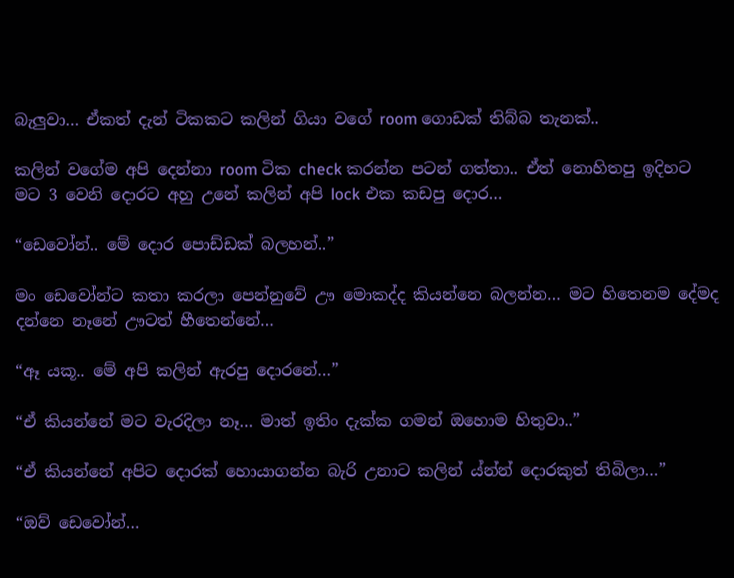බැලුවා… ඒකත් දැන් ටිකකට කලින් ගියා වගේ room ගොඩක් තිබ්බ තැනක්..

කලින් වගේම අපි දෙන්නා room ටික check කරන්න පටන් ගත්තා.. ඒත් නොහිතපු ඉදිහට මට 3 වෙනි දොරට අහු උනේ කලින් අපි lock එක කඩපු දොර…

“ඩෙවෝන්.. මේ දොර පොඩ්ඩක් බලහන්..”

මං ඩෙවෝන්ට කතා කරලා පෙන්නුවේ ඌ මොකද්ද කියන්නෙ බලන්න… මට හිතෙනම දේමද දන්නෙ නෑනේ ඌටත් හීතෙන්නේ…

“ඈ යකූ.. මේ අපි කලින් ඇරපු දොරනේ…”

“ඒ කියන්නේ මට වැරදිලා නෑ… මාත් ඉතිං දැක්ක ගමන් ඔහොම හිතුවා..”

“ඒ කියන්නේ අපිට දොරක් හොයාගන්න බැරි උනාට කලින් ය්න්න් දොරකුත් තිබිලා…”

“ඔව් ඩෙවෝන්…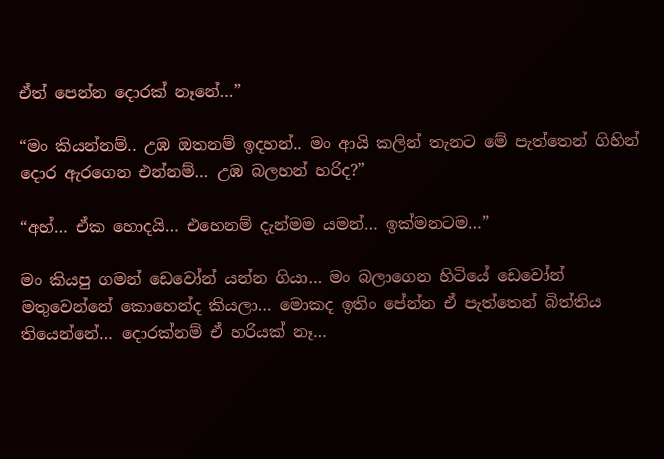ඒත් පෙන්න දොරක් නෑනේ…”

“මං කියන්නම්.. උඹ ඔතනම් ඉදහන්.. මං ආයි කලින් තැනට මේ පැත්තෙන් ගිහින් දොර ඇරගෙන එන්නම්… උඹ බලහන් හරිද?”

“අහ්… ඒක හොදයි… එහෙනම් දැන්මම යමන්… ඉක්මනටම…”

මං කියපු ගමන් ඩෙවෝන් යන්න ගියා… මං බලාගෙන හිටියේ ඩෙවෝන් මතුවෙන්නේ කොහෙන්ද කියලා… මොකද ඉතිං පේන්න ඒ පැත්තෙන් බිත්තිය තියෙන්නේ… දොරක්නම් ඒ හරියක් නෑ…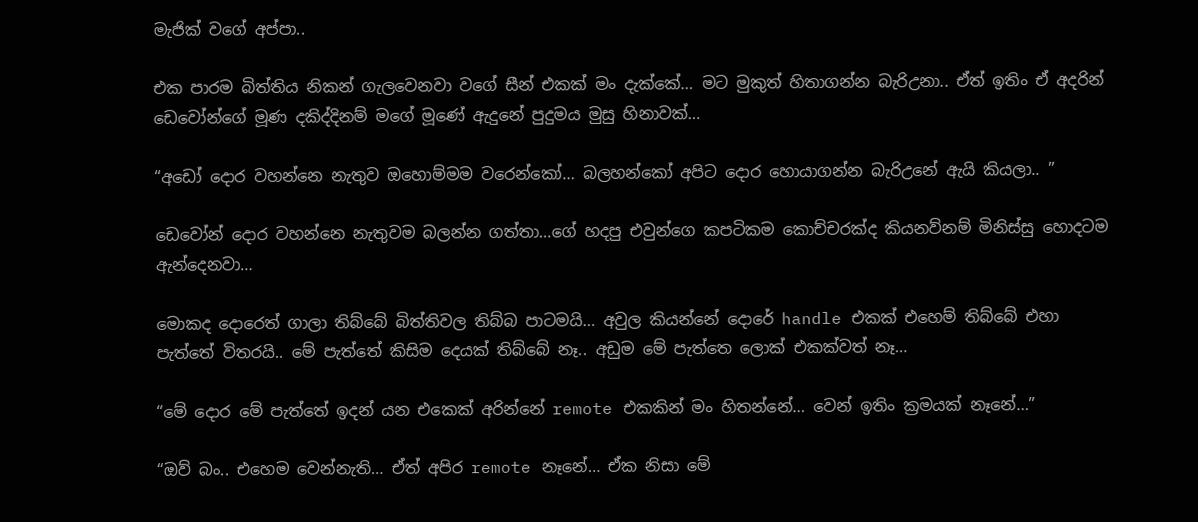මැජික් වගේ අප්පා..

එක පාරම බිත්තිය නිකන් ගැලවෙනවා වගේ සීන් එකක් මං දැක්කේ… මට මුකුත් හිතාගන්න බැරිඋනා.. ඒත් ඉතිං ඒ අදරින් ඩෙවෝන්ගේ මූණ දකිද්දිනම් මගේ මූණේ ඇදුනේ පුදුමය මුසු හිනාවක්…

“අඩෝ දොර වහන්නෙ නැතුව ඔහොම්මම වරෙන්කෝ… බලහන්කෝ අපිට දොර හොයාගන්න බැරිඋනේ ඇයි කියලා.. ”

ඩෙවෝන් දොර වහන්නෙ නැතුවම බලන්න ගත්තා…ගේ හදපු එවුන්ගෙ කපටිකම කොච්චරක්ද කියනව්නම් මිනිස්සු හොදටම ඇන්දෙනවා…

මොකද දොරෙත් ගාලා තිබ්බේ බිත්තිවල තිබ්බ පාටමයි… අවුල කියන්නේ දොරේ handle එකක් එහෙම් තිබ්බේ එහා පැත්තේ විතරයි.. මේ පැත්තේ කිසිම දෙයක් තිබ්බේ නෑ.. අඩුම මේ පැත්තෙ ලොක් එකක්වත් නෑ…

“මේ දොර මේ පැත්තේ ඉදන් යන එකෙක් අරින්නේ remote එකකින් මං හිතන්නේ… වෙන් ඉතිං ක්‍රමයක් නෑනේ…”

“ඔව් බං.. එහෙම වෙන්නැති… ඒත් අපිර remote නෑනේ… ඒක නිසා මේ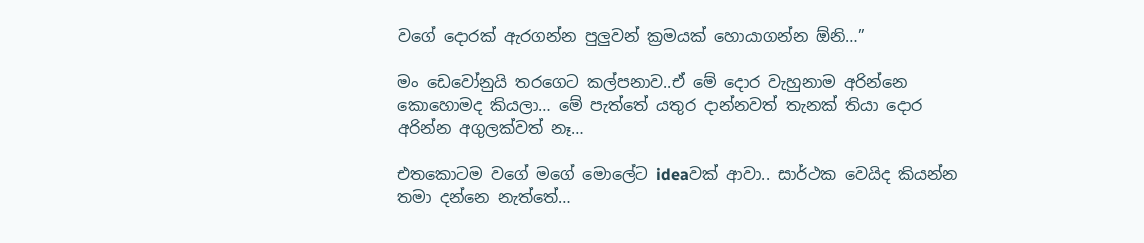වගේ දොරක් ඇරගන්න පුලුවන් ක්‍රමයක් හොයාගන්න ඕනි…”

මං ඩෙවෝනුයි තරගෙට කල්පනාව..ඒ මේ දොර වැහුනාම අරින්නෙ කොහොමද කියලා… මේ පැත්තේ යතුර දාන්නවත් තැනක් තියා දොර අරින්න අගුලක්වත් නෑ…

එතකොටම වගේ මගේ මොලේට ideaවක් ආවා.. සාර්ථක වෙයිද කියන්න තමා දන්නෙ නැත්තේ…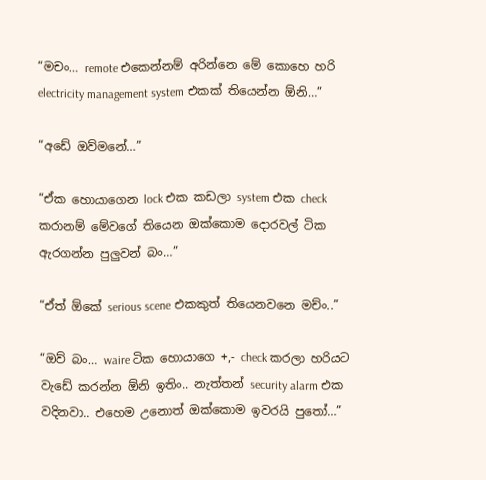“මචං… remote එකෙන්නම් අරින්නෙ මේ කොහෙ හරි electricity management system එකක් තියෙන්න ඕනි…”

“අඩේ ඔව්මනේ…”

“ඒක හොයාගෙන lock එක කඩලා system එක check කරානම් මේවගේ තියෙන ඔක්කොම දොරවල් ටික ඇරගන්න පුලුවන් බං…”

“ඒත් ඕකේ serious scene එකකුත් තියෙනවනෙ මච්ං..”

“ඔව් බං… waire ටික හොයාගෙ +,- check කරලා හරියට වැඩේ කරන්න ඕනි ඉතිං.. නැත්තන් security alarm එක වදිනවා.. එහෙම උනොත් ඔක්කොම ඉවරයි පුතෝ…”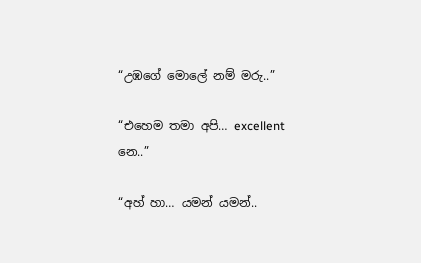“උඹගේ මොලේ නම් මරු..”

“එහෙම තමා අපි… excellent නෙ..”

“අහ් හා… යමන් යමන්..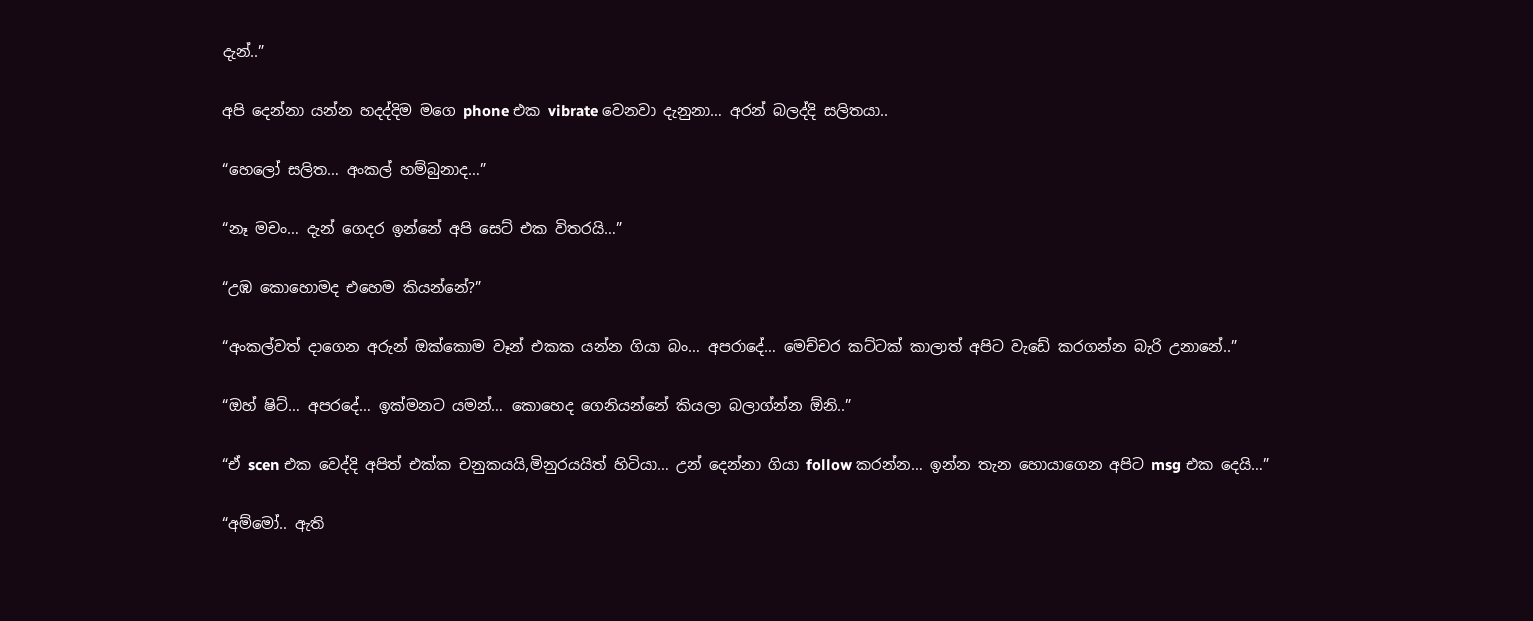දැන්..”

අපි දෙන්නා යන්න හදද්දිම මගෙ phone එක vibrate වෙනවා දැනුනා… අරන් බලද්දි සලිතයා..

“හෙලෝ සලිත… අංකල් හම්බුනාද…”

“නෑ මචං… දැන් ගෙදර ඉන්නේ අපි සෙට් එක විතරයි…”

“උඹ කොහොමද එහෙම කියන්නේ?”

“අංකල්වත් දාගෙන අරුන් ඔක්කොම වෑන් එකක යන්න ගියා බං… අපරාදේ… මෙච්චර කට්ටක් කාලාත් අපිට වැඩේ කරගන්න බැරි උනානේ..”

“ඔහ් ෂිට්… අපරදේ… ඉක්මනට යමන්… කොහෙද ගෙනියන්නේ කියලා බලාග්න්න ඕනි..”

“ඒ scen එක වෙද්දි අපිත් එක්ක චනුකයයි,මිනුරයයිත් හිටියා… උන් දෙන්නා ගියා follow කරන්න… ඉන්න තැන හොයාගෙන අපිට msg එක දෙයි…”

“අම්මෝ.. ඇති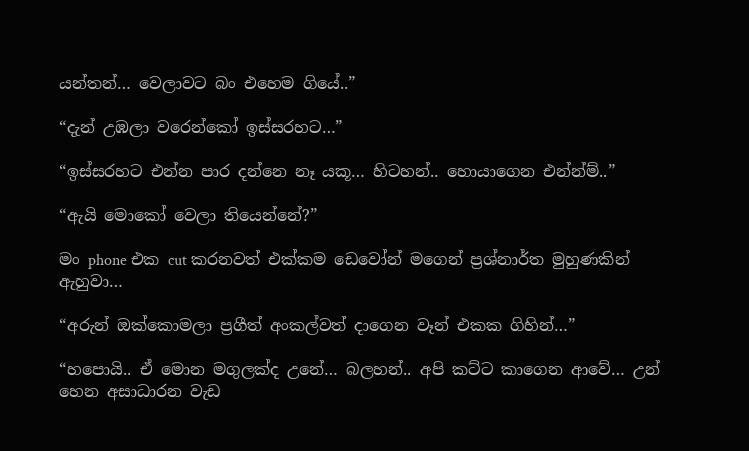යන්තන්… වෙලාවට බං එහෙම ගියේ..”

“දැන් උඹලා වරෙන්කෝ ඉස්සරහට…”

“ඉස්සරහට එන්න පාර දන්නෙ නෑ යකූ… හිටහන්.. හොයාගෙන එන්න්ම්..”

“ඇයි මොකෝ වෙලා තියෙන්නේ?”

මං phone එක cut කරනවත් එක්කම ඩෙවෝන් මගෙන් ප්‍රශ්නාර්ත මුහුණකින් ඇහුවා…

“අරුන් ඔක්කොමලා ප්‍රගීත් අංකල්වත් දාගෙන වෑන් එකක ගිහින්…”

“හපොයි.. ඒ මොන මගුලක්ද උනේ… බලහන්.. අපි කට්ට කාගෙන ආවේ… උන් හෙන අසාධාරන වැඩ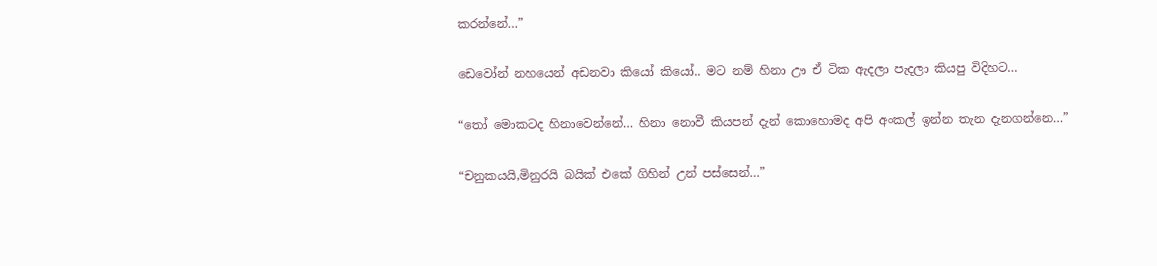කරන්නේ…”

ඩෙවෝන් නහයෙන් අඩනවා කියෝ කියෝ.. මට නම් හිනා ඌ ඒ ටික ඇදලා පැදලා කියපු විදිහට…

“තෝ මොකටද හිනාවෙන්නේ… හිනා නොවී කියපන් දැන් කොහොමද අපි අංකල් ඉන්න තැන දැනගන්නෙ…”

“චනුකයයි,මිනුරයි බයික් එකේ ගිහින් උන් පස්සෙන්…”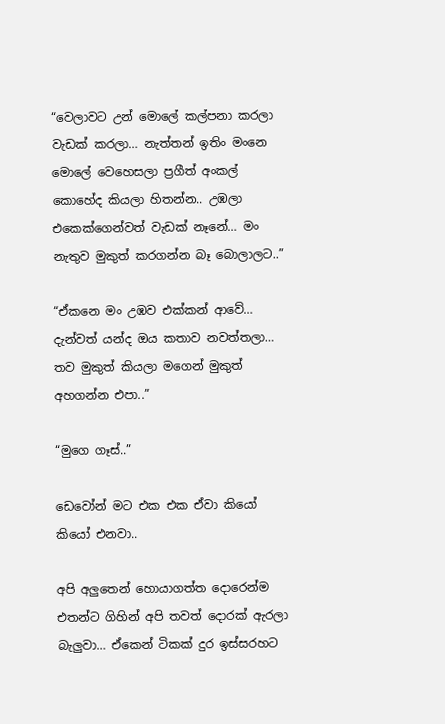“වෙලාවට උන් මොලේ කල්පනා කරලා වැඩක් කරලා… නැත්තන් ඉතිං මංනෙ මොලේ වෙහෙසලා ප්‍රගීත් අංකල් කොහේද කියලා හිතන්න.. උඹලා එකෙක්ගෙන්වත් වැඩක් නෑනේ… මං නැතුව මුකුත් කරගන්න බෑ බොලාලට..”

“ඒකනෙ මං උඹව එක්කන් ආවේ… දැන්වත් යන්ද ඔය කතාව නවත්තලා… තව මුකුත් කියලා මගෙන් මුකුත් අහගන්න එපා..”

“මුගෙ ගෑස්..”

ඩෙවෝන් මට එක එක ඒවා කියෝ කියෝ එනවා..

අපි අලුතෙන් හොයාගත්ත දොරෙන්ම එතන්ට ගිහින් අපි තවත් දොරක් ඇරලා බැලුවා… ඒකෙන් ටිකක් දුර ඉස්සරහට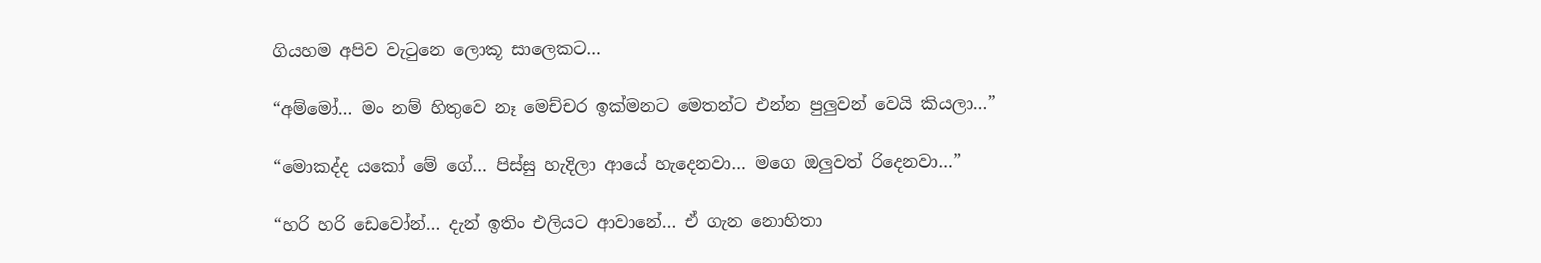ගියහම අපිව වැටුනෙ ලොකූ සාලෙකට…

“අම්මෝ… මං නම් හිතුවෙ නෑ මෙච්චර ඉක්මනට මෙතන්ට එන්න පුලුවන් වෙයි කියලා…”

“මොකද්ද යකෝ මේ ගේ… පිස්සු හැදිලා ආයේ හැදෙනවා… මගෙ ඔලුවත් රිදෙනවා…”

“හරි හරි ඩෙවෝන්… දැන් ඉතිං එලියට ආවානේ… ඒ ගැන නොහිතා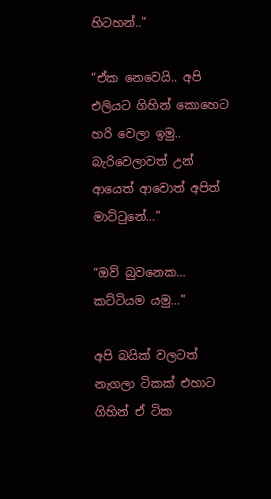හිටහන්..”

“ඒක නෙවෙයි.. අපි එලියට ගිහින් කොහෙට හරි වෙලා ඉමු.. බැරිවෙලාවත් උන් ආයෙත් ආවොත් අපිත් මාට්ටුනේ…”

“ඔව් බුවනෙක… කට්ටියම යමු…”

අපි බයික් වලටත් නැගලා ටිකක් එහාට ගිහින් ඒ ටික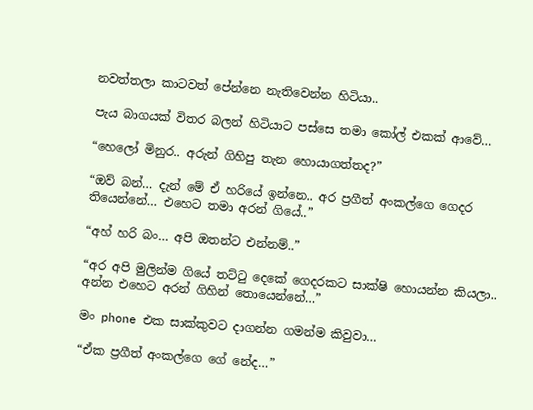නවත්තලා කාටවත් පේන්නෙ නැතිවෙන්න හිටියා..

පැය බාගයක් විතර බලන් හිටියාට පස්සෙ තමා කෝල් එකක් ආවේ…

“හෙලෝ මිනුර.. අරුන් ගිහිපු තැන හොයාගත්තද?”

“ඔව් බන්… දැන් මේ ඒ හරියේ ඉන්නෙ.. අර ප්‍රගීත් අංකල්ගෙ ගෙදර තියෙන්නේ… එහෙට තමා අරන් ගියේ..”

“අහ් හරි බං… අපි ඔතන්ට එන්නම්..”

“අර අපි මුලින්ම ගියේ තට්ටු දෙකේ ගෙදරකට සාක්ෂි හොයන්න කියලා.. අන්න එහෙට අරන් ගිහින් තොයෙන්නේ…”

මං phone එක සාක්කුවට දාගන්න ගමන්ම කිවුවා…

“ඒක ප්‍රගීත් අංකල්ගෙ ගේ නේද…”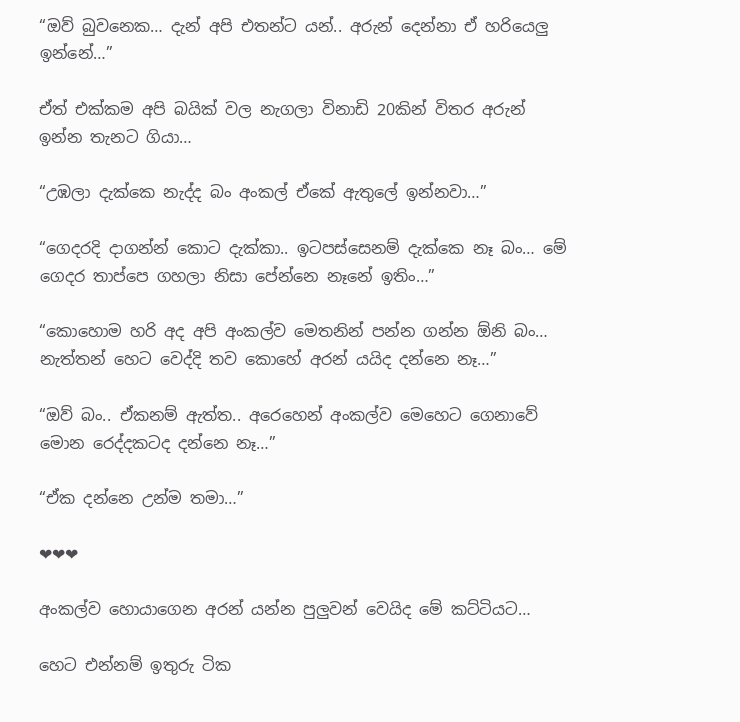“ඔව් බුවනෙක… දැන් අපි එතන්ට යන්.. අරුන් දෙන්නා ඒ හරියෙලු ඉන්නේ…”

ඒත් එක්කම අපි බයික් වල නැගලා විනාඩි 20කින් විතර අරුන් ඉන්න තැනට ගියා…

“උඹලා දැක්කෙ නැද්ද බං අංකල් ඒකේ ඇතුලේ ඉන්නවා…”

“ගෙදරදි දාගන්න් කොට දැක්කා.. ඉටපස්සෙනම් දැක්කෙ නෑ බං… මේ ගෙදර තාප්පෙ ගහලා නිසා පේන්නෙ නෑනේ ඉතිං…”

“කොහොම හරි අද අපි අංකල්ව මෙතනින් පන්න ගන්න ඕනි බං… නැත්තන් හෙට වෙද්දි තව කොහේ අරන් යයිද දන්නෙ නෑ…”

“ඔව් බං.. ඒකනම් ඇත්ත.. අරෙහෙන් අංකල්ව මෙහෙට ගෙනාවේ මොන රෙද්දකටද දන්නෙ නෑ…”

“ඒක දන්නෙ උන්ම තමා…”

❤❤❤

අංකල්ව හොයාගෙන අරන් යන්න පුලුවන් වෙයිද මේ කට්ටියට…

හෙට එන්නම් ඉතුරු ටික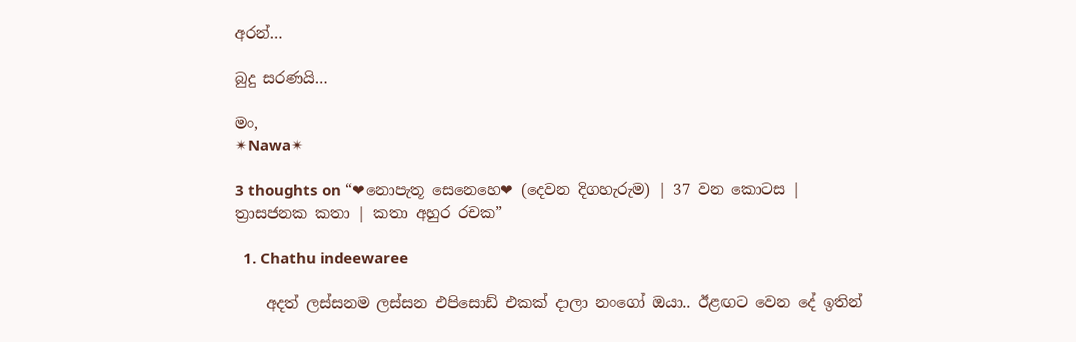අරන්…

බුදු සරණයි…

මං,
✴Nawa✴

3 thoughts on “❤නොපැතූ සෙනෙහෙ❤ (දෙවන දිගහැරුම) | 37 වන කොටස | ත්‍රාසජනක කතා | කතා අහුර රචක”

  1. Chathu indeewaree

    අදත් ලස්සනම ලස්සන එපිසොඩ් එකක් දාලා නංගෝ ඔයා.. ඊළඟට වෙන දේ ඉතින්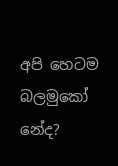අපි හෙටම බලමුකෝ නේද?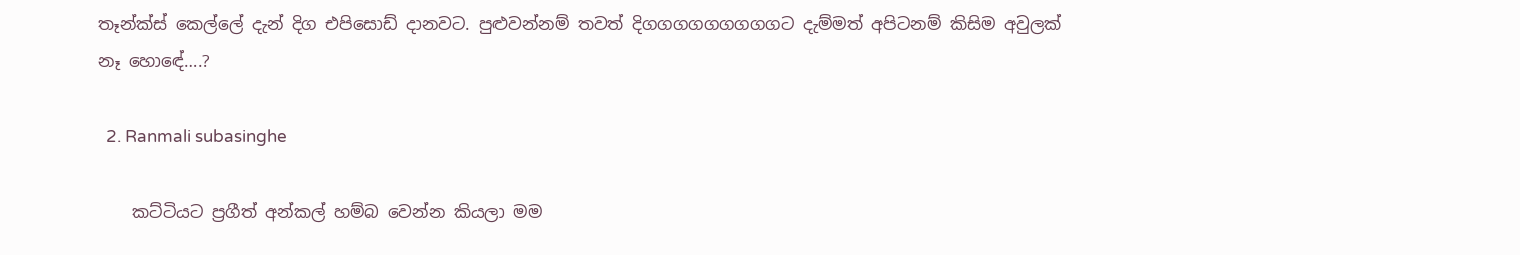තෑන්ක්ස් කෙල්ලේ දැන් දිග එපිසොඩ් දානවට. පුළුවන්නම් තවත් දිගගගගගගගගගට දැම්මත් අපිටනම් කිසිම අවුලක් නෑ හොඳේ….?

  2. Ranmali subasinghe

    කට්ටියට ප්‍රගීත් අන්කල් හම්බ වෙන්න කියලා මම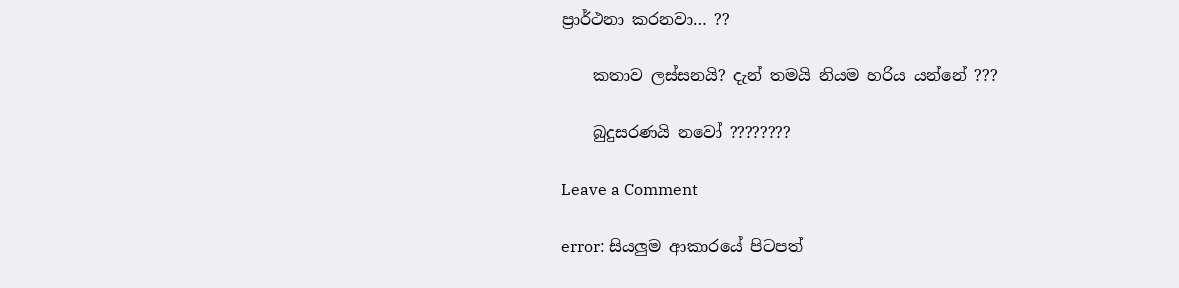ප්‍රාර්ථනා කරනවා… ??

    කතාව ලස්සනයි? දැන් තමයි නියම හරිය යන්නේ ???

    බුදුසරණයි නවෝ ????????

Leave a Comment

error: සියලුම ආකාරයේ පිටපත්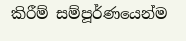කිරීම් සම්පූර්ණයෙන්ම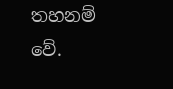තහනම් වේ.